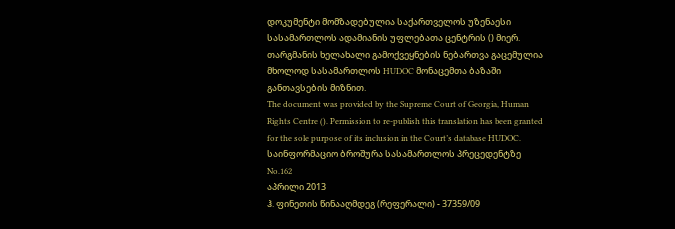დოკუმენტი მომზადებულია საქართველოს უზენაესი სასამართლოს ადამიანის უფლებათა ცენტრის () მიერ. თარგმანის ხელახალი გამოქვეყნების ნებართვა გაცემულია მხოლოდ სასამართლოს HUDOC მონაცემთა ბაზაში განთავსების მიზნით.
The document was provided by the Supreme Court of Georgia, Human Rights Centre (). Permission to re-publish this translation has been granted for the sole purpose of its inclusion in the Court’s database HUDOC.
საინფორმაციო ბროშურა სასამართლოს პრეცედენტზე No.162
აპრილი 2013
ჰ. ფინეთის წინააღმდეგ (რეფერალი) - 37359/09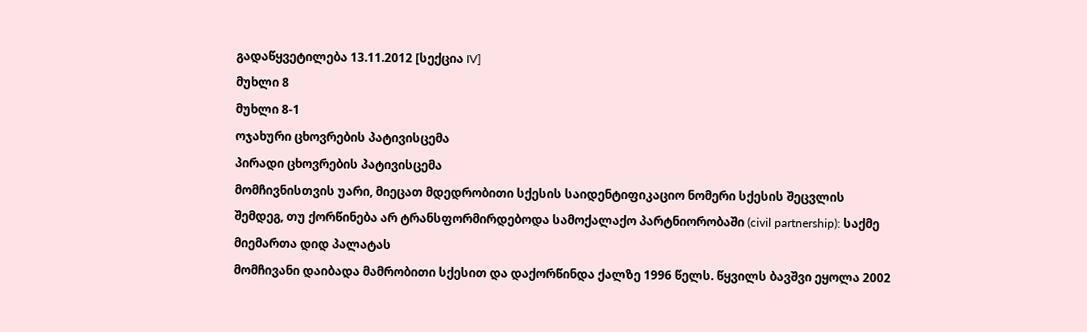გადაწყვეტილება 13.11.2012 [სექცია IV]
მუხლი 8
მუხლი 8-1
ოჯახური ცხოვრების პატივისცემა
პირადი ცხოვრების პატივისცემა
მომჩივნისთვის უარი, მიეცათ მდედრობითი სქესის საიდენტიფიკაციო ნომერი სქესის შეცვლის შემდეგ, თუ ქორწინება არ ტრანსფორმირდებოდა სამოქალაქო პარტნიორობაში (civil partnership): საქმე მიემართა დიდ პალატას
მომჩივანი დაიბადა მამრობითი სქესით და დაქორწინდა ქალზე 1996 წელს. წყვილს ბავშვი ეყოლა 2002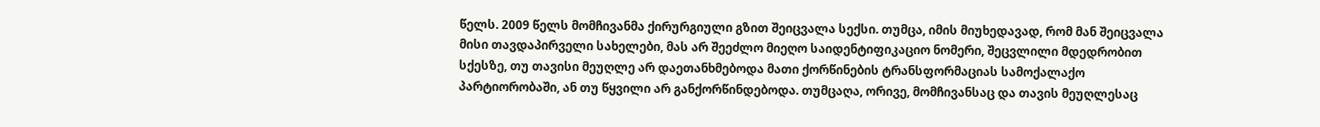წელს. 2009 წელს მომჩივანმა ქირურგიული გზით შეიცვალა სექსი. თუმცა, იმის მიუხედავად, რომ მან შეიცვალა მისი თავდაპირველი სახელები, მას არ შეეძლო მიეღო საიდენტიფიკაციო ნომერი, შეცვლილი მდედრობით სქესზე, თუ თავისი მეუღლე არ დაეთანხმებოდა მათი ქორწინების ტრანსფორმაციას სამოქალაქო პარტიორობაში, ან თუ წყვილი არ განქორწინდებოდა. თუმცაღა, ორივე, მომჩივანსაც და თავის მეუღლესაც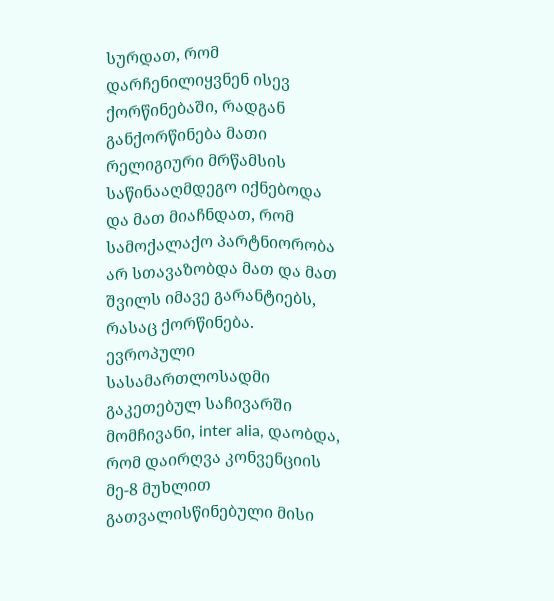სურდათ, რომ დარჩენილიყვნენ ისევ ქორწინებაში, რადგან განქორწინება მათი რელიგიური მრწამსის საწინააღმდეგო იქნებოდა და მათ მიაჩნდათ, რომ სამოქალაქო პარტნიორობა არ სთავაზობდა მათ და მათ შვილს იმავე გარანტიებს, რასაც ქორწინება.
ევროპული სასამართლოსადმი გაკეთებულ საჩივარში მომჩივანი, inter alia, დაობდა, რომ დაირღვა კონვენციის მე-8 მუხლით გათვალისწინებული მისი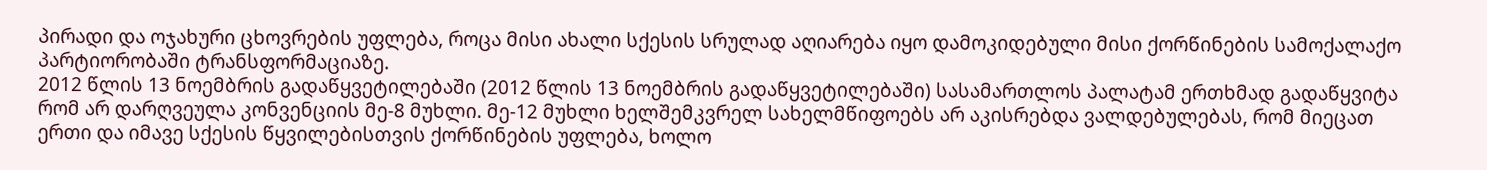პირადი და ოჯახური ცხოვრების უფლება, როცა მისი ახალი სქესის სრულად აღიარება იყო დამოკიდებული მისი ქორწინების სამოქალაქო პარტიორობაში ტრანსფორმაციაზე.
2012 წლის 13 ნოემბრის გადაწყვეტილებაში (2012 წლის 13 ნოემბრის გადაწყვეტილებაში) სასამართლოს პალატამ ერთხმად გადაწყვიტა რომ არ დარღვეულა კონვენციის მე-8 მუხლი. მე-12 მუხლი ხელშემკვრელ სახელმწიფოებს არ აკისრებდა ვალდებულებას, რომ მიეცათ ერთი და იმავე სქესის წყვილებისთვის ქორწინების უფლება, ხოლო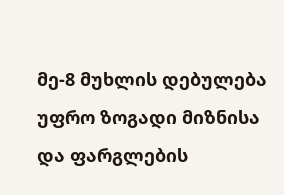მე-8 მუხლის დებულება უფრო ზოგადი მიზნისა და ფარგლების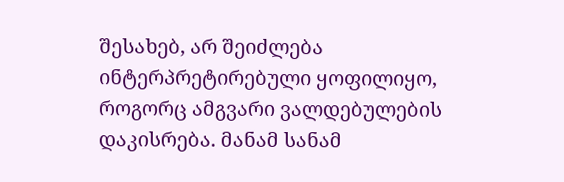შესახებ, არ შეიძლება ინტერპრეტირებული ყოფილიყო, როგორც ამგვარი ვალდებულების დაკისრება. მანამ სანამ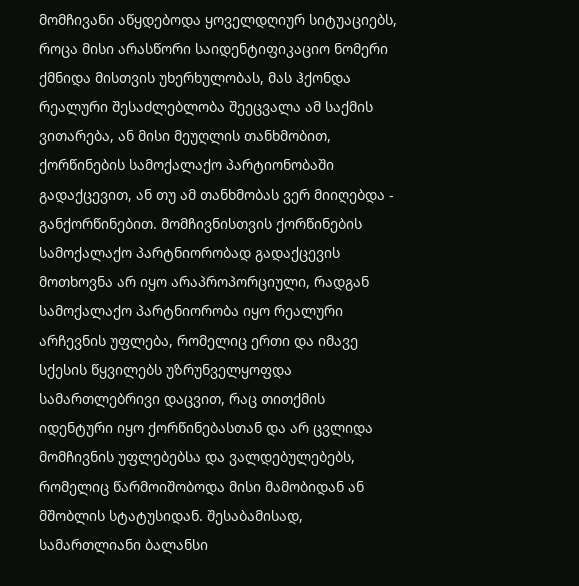მომჩივანი აწყდებოდა ყოველდღიურ სიტუაციებს, როცა მისი არასწორი საიდენტიფიკაციო ნომერი ქმნიდა მისთვის უხერხულობას, მას ჰქონდა რეალური შესაძლებლობა შეეცვალა ამ საქმის ვითარება, ან მისი მეუღლის თანხმობით, ქორწინების სამოქალაქო პარტიონობაში გადაქცევით, ან თუ ამ თანხმობას ვერ მიიღებდა - განქორწინებით. მომჩივნისთვის ქორწინების სამოქალაქო პარტნიორობად გადაქცევის მოთხოვნა არ იყო არაპროპორციული, რადგან სამოქალაქო პარტნიორობა იყო რეალური არჩევნის უფლება, რომელიც ერთი და იმავე სქესის წყვილებს უზრუნველყოფდა სამართლებრივი დაცვით, რაც თითქმის იდენტური იყო ქორწინებასთან და არ ცვლიდა მომჩივნის უფლებებსა და ვალდებულებებს, რომელიც წარმოიშობოდა მისი მამობიდან ან მშობლის სტატუსიდან. შესაბამისად, სამართლიანი ბალანსი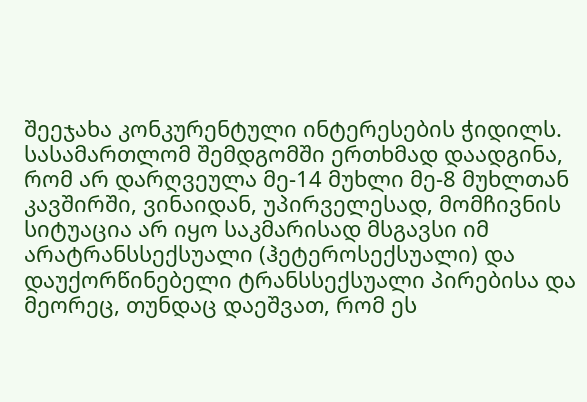შეეჯახა კონკურენტული ინტერესების ჭიდილს. სასამართლომ შემდგომში ერთხმად დაადგინა, რომ არ დარღვეულა მე-14 მუხლი მე-8 მუხლთან კავშირში, ვინაიდან, უპირველესად, მომჩივნის სიტუაცია არ იყო საკმარისად მსგავსი იმ არატრანსსექსუალი (ჰეტეროსექსუალი) და დაუქორწინებელი ტრანსსექსუალი პირებისა და მეორეც, თუნდაც დაეშვათ, რომ ეს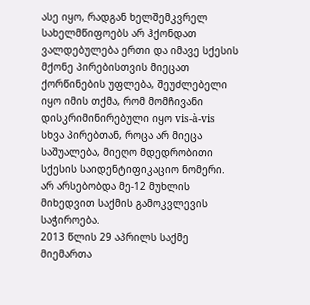ასე იყო, რადგან ხელშემკვრელ სახელმწიფოებს არ ჰქონდათ ვალდებულება ერთი და იმავე სქესის მქონე პირებისთვის მიეცათ ქორწინების უფლება, შეუძლებელი იყო იმის თქმა, რომ მომჩივანი დისკრიმინირებული იყო vis-à-vis სხვა პირებთან, როცა არ მიეცა საშუალება, მიეღო მდედრობითი სქესის საიდენტიფიკაციო ნომერი. არ არსებობდა მე-12 მუხლის მიხედვით საქმის გამოკვლევის საჭიროება.
2013 წლის 29 აპრილს საქმე მიემართა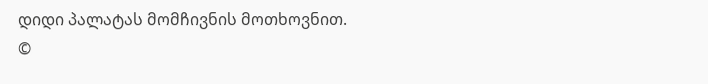დიდი პალატას მომჩივნის მოთხოვნით.
©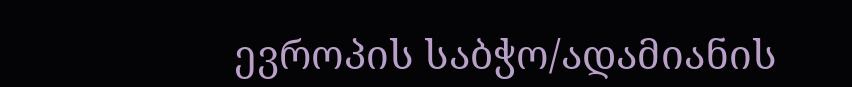ევროპის საბჭო/ადამიანის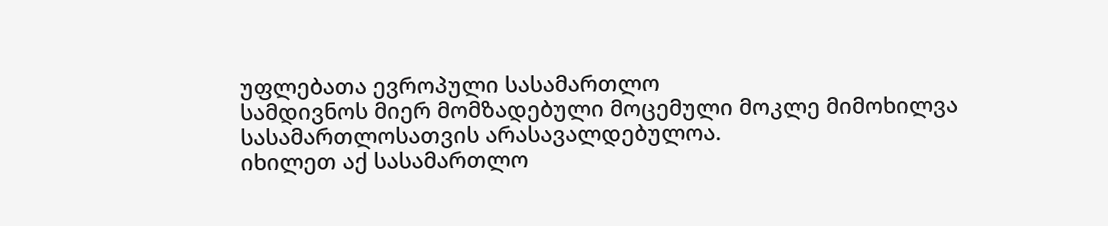უფლებათა ევროპული სასამართლო
სამდივნოს მიერ მომზადებული მოცემული მოკლე მიმოხილვა
სასამართლოსათვის არასავალდებულოა.
იხილეთ აქ სასამართლო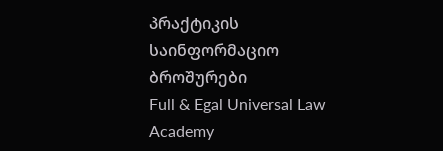პრაქტიკის საინფორმაციო ბროშურები
Full & Egal Universal Law Academy